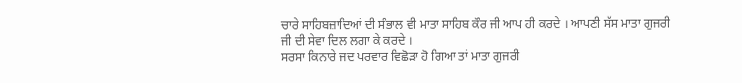ਚਾਰੇ ਸਾਹਿਬਜ਼ਾਦਿਆਂ ਦੀ ਸੰਭਾਲ ਵੀ ਮਾਤਾ ਸਾਹਿਬ ਕੌਰ ਜੀ ਆਪ ਹੀ ਕਰਦੇ । ਆਪਣੀ ਸੱਸ ਮਾਤਾ ਗੁਜਰੀ ਜੀ ਦੀ ਸੇਵਾ ਦਿਲ ਲਗਾ ਕੇ ਕਰਦੇ ।
ਸਰਸਾ ਕਿਨਾਰੇ ਜਦ ਪਰਵਾਰ ਵਿਛੋੜਾ ਹੋ ਗਿਆ ਤਾਂ ਮਾਤਾ ਗੁਜਰੀ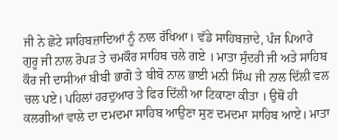ਜੀ ਨੇ ਛੋਟੇ ਸਾਹਿਬਜ਼ਾਦਿਆਂ ਨੂੰ ਨਾਲ ਰੱਖਿਆ। ਵੱਡੇ ਸਾਹਿਬਜ਼ਾਦੇ, ਪੰਜ ਪਿਆਰੇ ਗੁਰੂ ਜੀ ਨਾਲ ਰੋਪੜ ਤੇ ਚਮਕੌਰ ਸਾਹਿਬ ਚਲੇ ਗਏ । ਮਾਤਾ ਸੁੰਦਰੀ ਜੀ ਅਤੇ ਸਾਹਿਬ ਕੌਰ ਜੀ ਦਾਸੀਆਂ ਬੀਬੀ ਭਾਗੋ ਤੇ ਬੀਬੋ ਨਾਲ ਭਾਈ ਮਨੀ ਸਿੰਘ ਜੀ ਨਾਲ ਦਿੱਲੀ ਵਲ ਚਲ ਪਏ। ਪਹਿਲਾਂ ਹਰਦੁਆਰ ਤੇ ਫਿਰ ਦਿੱਲੀ ਆ ਟਿਕਾਣਾ ਕੀਤਾ । ਉਥੋਂ ਹੀ ਕਲਗੀਆਂ ਵਾਲੇ ਦਾ ਦਮਦਮਾ ਸਾਹਿਬ ਆਉਣਾ ਸੁਣ ਦਮਦਮਾ ਸਾਹਿਬ ਆਏ। ਮਾਤਾ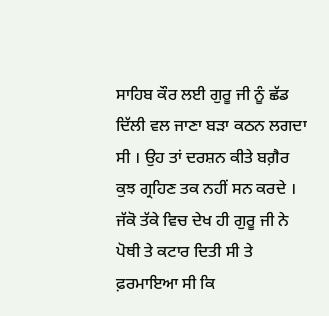ਸਾਹਿਬ ਕੌਰ ਲਈ ਗੁਰੂ ਜੀ ਨੂੰ ਛੱਡ ਦਿੱਲੀ ਵਲ ਜਾਣਾ ਬੜਾ ਕਠਨ ਲਗਦਾ ਸੀ । ਉਹ ਤਾਂ ਦਰਸ਼ਨ ਕੀਤੇ ਬਗ਼ੈਰ ਕੁਝ ਗ੍ਰਹਿਣ ਤਕ ਨਹੀਂ ਸਨ ਕਰਦੇ । ਜੱਕੋ ਤੱਕੇ ਵਿਚ ਦੇਖ ਹੀ ਗੁਰੂ ਜੀ ਨੇ ਪੋਥੀ ਤੇ ਕਟਾਰ ਦਿਤੀ ਸੀ ਤੇ ਫ਼ਰਮਾਇਆ ਸੀ ਕਿ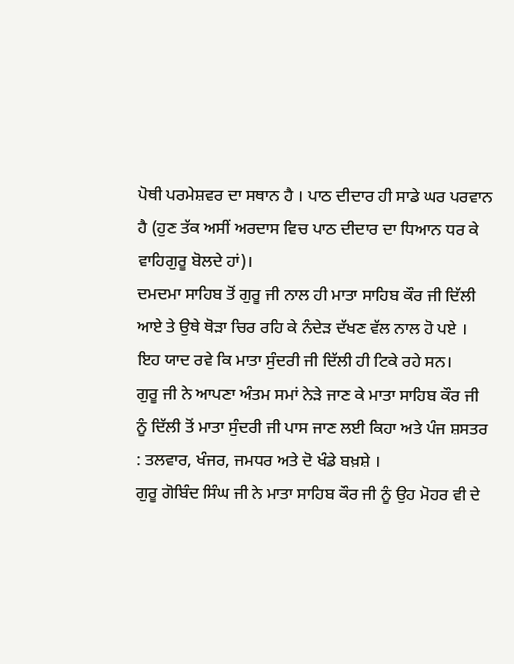ਪੋਥੀ ਪਰਮੇਸ਼ਵਰ ਦਾ ਸਥਾਨ ਹੈ । ਪਾਠ ਦੀਦਾਰ ਹੀ ਸਾਡੇ ਘਰ ਪਰਵਾਨ ਹੈ (ਹੁਣ ਤੱਕ ਅਸੀਂ ਅਰਦਾਸ ਵਿਚ ਪਾਠ ਦੀਦਾਰ ਦਾ ਧਿਆਨ ਧਰ ਕੇ ਵਾਹਿਗੁਰੂ ਬੋਲਦੇ ਹਾਂ)।
ਦਮਦਮਾ ਸਾਹਿਬ ਤੋਂ ਗੁਰੂ ਜੀ ਨਾਲ ਹੀ ਮਾਤਾ ਸਾਹਿਬ ਕੌਰ ਜੀ ਦਿੱਲੀ ਆਏ ਤੇ ਉਥੇ ਥੋੜਾ ਚਿਰ ਰਹਿ ਕੇ ਨੰਦੇੜ ਦੱਖਣ ਵੱਲ ਨਾਲ ਹੋ ਪਏ । ਇਹ ਯਾਦ ਰਵੇ ਕਿ ਮਾਤਾ ਸੁੰਦਰੀ ਜੀ ਦਿੱਲੀ ਹੀ ਟਿਕੇ ਰਹੇ ਸਨ।
ਗੁਰੂ ਜੀ ਨੇ ਆਪਣਾ ਅੰਤਮ ਸਮਾਂ ਨੇੜੇ ਜਾਣ ਕੇ ਮਾਤਾ ਸਾਹਿਬ ਕੌਰ ਜੀ ਨੂੰ ਦਿੱਲੀ ਤੋਂ ਮਾਤਾ ਸੁੰਦਰੀ ਜੀ ਪਾਸ ਜਾਣ ਲਈ ਕਿਹਾ ਅਤੇ ਪੰਜ ਸ਼ਸਤਰ : ਤਲਵਾਰ, ਖੰਜਰ, ਜਮਧਰ ਅਤੇ ਦੋ ਖੰਡੇ ਬਖ਼ਸ਼ੇ ।
ਗੁਰੂ ਗੋਬਿੰਦ ਸਿੰਘ ਜੀ ਨੇ ਮਾਤਾ ਸਾਹਿਬ ਕੌਰ ਜੀ ਨੂੰ ਉਹ ਮੋਹਰ ਵੀ ਦੇ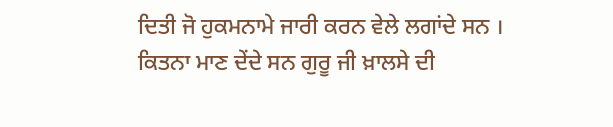ਦਿਤੀ ਜੋ ਹੁਕਮਨਾਮੇ ਜਾਰੀ ਕਰਨ ਵੇਲੇ ਲਗਾਂਦੇ ਸਨ । ਕਿਤਨਾ ਮਾਣ ਦੇਂਦੇ ਸਨ ਗੁਰੂ ਜੀ ਖ਼ਾਲਸੇ ਦੀ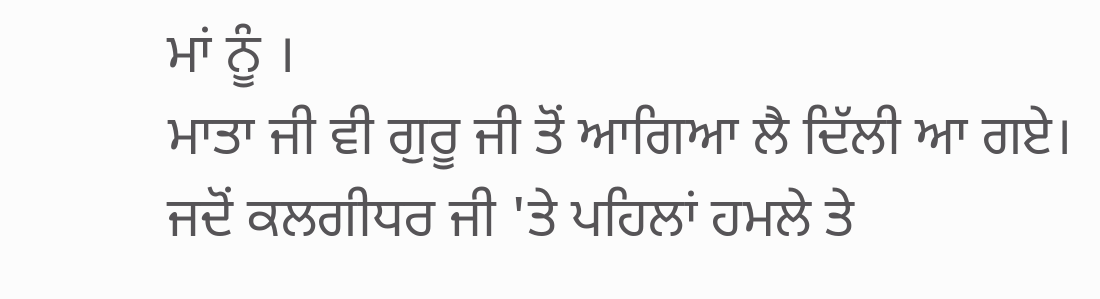ਮਾਂ ਨੂੰ ।
ਮਾਤਾ ਜੀ ਵੀ ਗੁਰੂ ਜੀ ਤੋਂ ਆਗਿਆ ਲੈ ਦਿੱਲੀ ਆ ਗਏ।
ਜਦੋਂ ਕਲਗੀਧਰ ਜੀ 'ਤੇ ਪਹਿਲਾਂ ਹਮਲੇ ਤੇ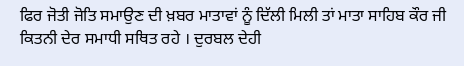ਫਿਰ ਜੋਤੀ ਜੋਤਿ ਸਮਾਉਣ ਦੀ ਖ਼ਬਰ ਮਾਤਾਵਾਂ ਨੂੰ ਦਿੱਲੀ ਮਿਲੀ ਤਾਂ ਮਾਤਾ ਸਾਹਿਬ ਕੌਰ ਜੀ ਕਿਤਨੀ ਦੇਰ ਸਮਾਧੀ ਸਥਿਤ ਰਹੇ । ਦੁਰਬਲ ਦੇਹੀ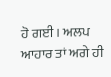ਹੋ ਗਈ । ਅਲਪ ਆਹਾਰ ਤਾਂ ਅਗੇ ਹੀ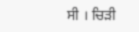ਸੀ । ਚਿੜੀ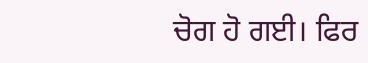ਚੋਗ ਹੋ ਗਈ। ਫਿਰ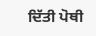ਦਿੱਤੀ ਪੋਥੀ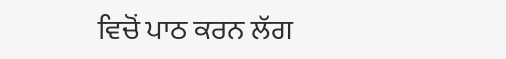ਵਿਚੋਂ ਪਾਠ ਕਰਨ ਲੱਗ